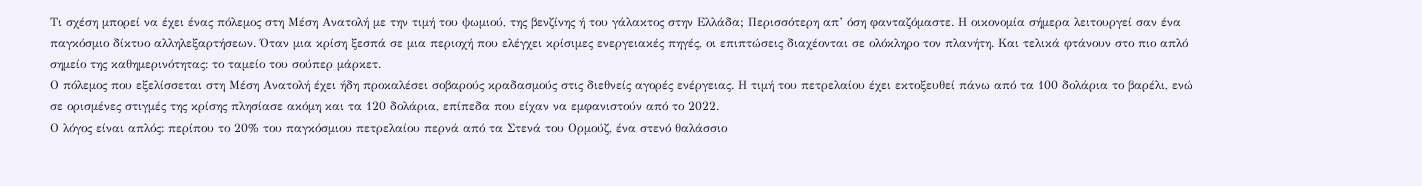Τι σχέση μπορεί να έχει ένας πόλεμος στη Μέση Ανατολή με την τιμή του ψωμιού, της βενζίνης ή του γάλακτος στην Ελλάδα; Περισσότερη απ’ όση φανταζόμαστε. Η οικονομία σήμερα λειτουργεί σαν ένα παγκόσμιο δίκτυο αλληλεξαρτήσεων. Όταν μια κρίση ξεσπά σε μια περιοχή που ελέγχει κρίσιμες ενεργειακές πηγές, οι επιπτώσεις διαχέονται σε ολόκληρο τον πλανήτη. Και τελικά φτάνουν στο πιο απλό σημείο της καθημερινότητας: το ταμείο του σούπερ μάρκετ.
Ο πόλεμος που εξελίσσεται στη Μέση Ανατολή έχει ήδη προκαλέσει σοβαρούς κραδασμούς στις διεθνείς αγορές ενέργειας. Η τιμή του πετρελαίου έχει εκτοξευθεί πάνω από τα 100 δολάρια το βαρέλι, ενώ σε ορισμένες στιγμές της κρίσης πλησίασε ακόμη και τα 120 δολάρια, επίπεδα που είχαν να εμφανιστούν από το 2022.
Ο λόγος είναι απλός: περίπου το 20% του παγκόσμιου πετρελαίου περνά από τα Στενά του Ορμούζ, ένα στενό θαλάσσιο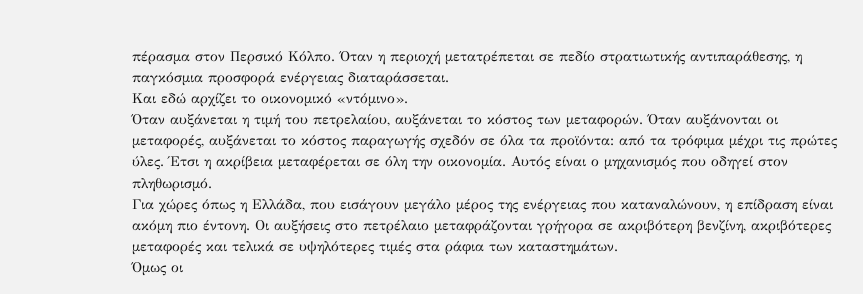πέρασμα στον Περσικό Κόλπο. Όταν η περιοχή μετατρέπεται σε πεδίο στρατιωτικής αντιπαράθεσης, η παγκόσμια προσφορά ενέργειας διαταράσσεται.
Και εδώ αρχίζει το οικονομικό «ντόμινο».
Όταν αυξάνεται η τιμή του πετρελαίου, αυξάνεται το κόστος των μεταφορών. Όταν αυξάνονται οι μεταφορές, αυξάνεται το κόστος παραγωγής σχεδόν σε όλα τα προϊόντα: από τα τρόφιμα μέχρι τις πρώτες ύλες. Έτσι η ακρίβεια μεταφέρεται σε όλη την οικονομία. Αυτός είναι ο μηχανισμός που οδηγεί στον πληθωρισμό.
Για χώρες όπως η Ελλάδα, που εισάγουν μεγάλο μέρος της ενέργειας που καταναλώνουν, η επίδραση είναι ακόμη πιο έντονη. Οι αυξήσεις στο πετρέλαιο μεταφράζονται γρήγορα σε ακριβότερη βενζίνη, ακριβότερες μεταφορές και τελικά σε υψηλότερες τιμές στα ράφια των καταστημάτων.
Όμως οι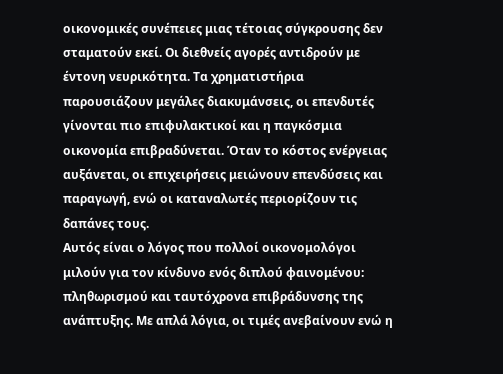οικονομικές συνέπειες μιας τέτοιας σύγκρουσης δεν σταματούν εκεί. Οι διεθνείς αγορές αντιδρούν με έντονη νευρικότητα. Τα χρηματιστήρια παρουσιάζουν μεγάλες διακυμάνσεις, οι επενδυτές γίνονται πιο επιφυλακτικοί και η παγκόσμια οικονομία επιβραδύνεται. Όταν το κόστος ενέργειας αυξάνεται, οι επιχειρήσεις μειώνουν επενδύσεις και παραγωγή, ενώ οι καταναλωτές περιορίζουν τις δαπάνες τους.
Αυτός είναι ο λόγος που πολλοί οικονομολόγοι μιλούν για τον κίνδυνο ενός διπλού φαινομένου: πληθωρισμού και ταυτόχρονα επιβράδυνσης της ανάπτυξης. Με απλά λόγια, οι τιμές ανεβαίνουν ενώ η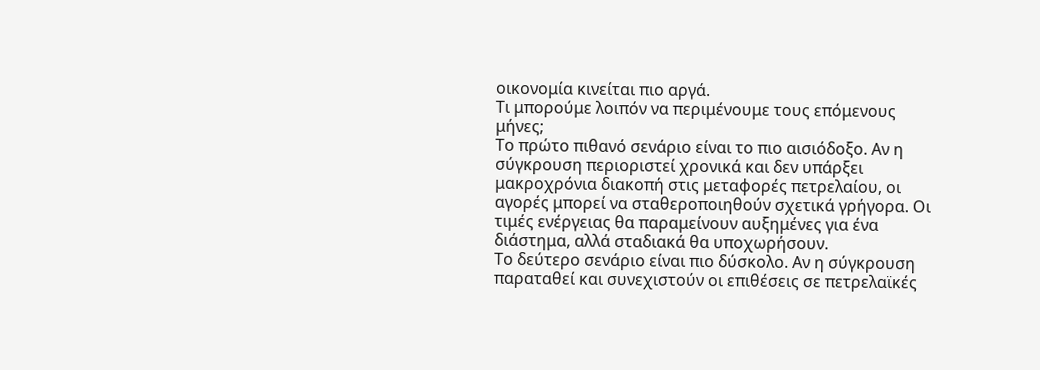οικονομία κινείται πιο αργά.
Τι μπορούμε λοιπόν να περιμένουμε τους επόμενους μήνες;
Το πρώτο πιθανό σενάριο είναι το πιο αισιόδοξο. Αν η σύγκρουση περιοριστεί χρονικά και δεν υπάρξει μακροχρόνια διακοπή στις μεταφορές πετρελαίου, οι αγορές μπορεί να σταθεροποιηθούν σχετικά γρήγορα. Οι τιμές ενέργειας θα παραμείνουν αυξημένες για ένα διάστημα, αλλά σταδιακά θα υποχωρήσουν.
Το δεύτερο σενάριο είναι πιο δύσκολο. Αν η σύγκρουση παραταθεί και συνεχιστούν οι επιθέσεις σε πετρελαϊκές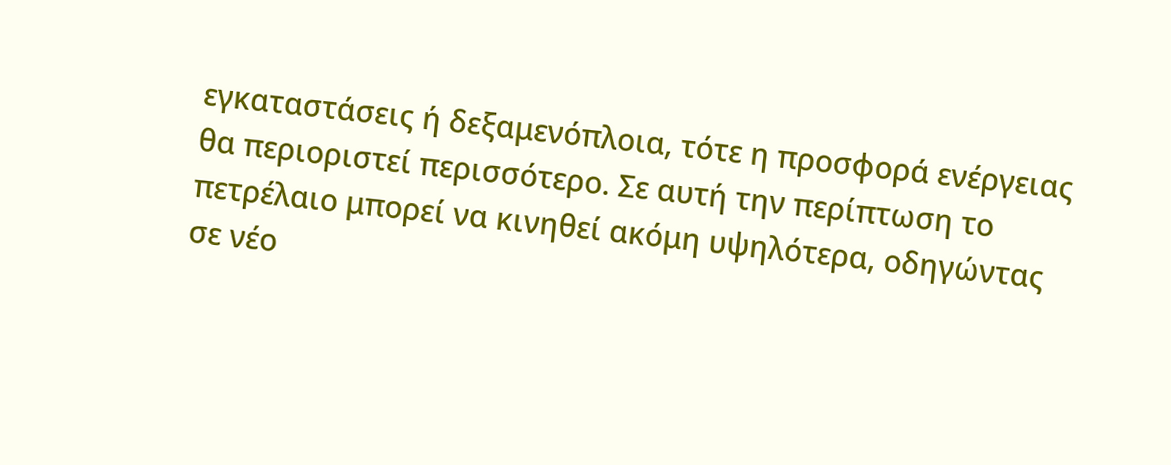εγκαταστάσεις ή δεξαμενόπλοια, τότε η προσφορά ενέργειας θα περιοριστεί περισσότερο. Σε αυτή την περίπτωση το πετρέλαιο μπορεί να κινηθεί ακόμη υψηλότερα, οδηγώντας σε νέο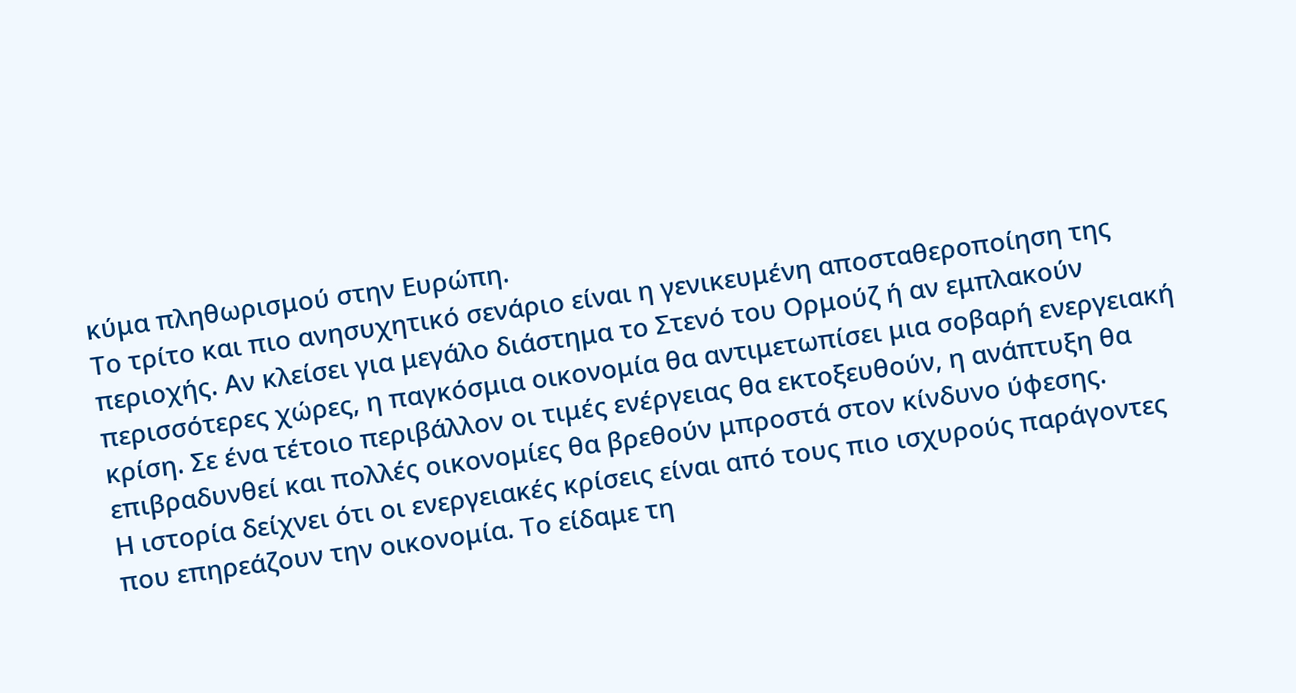κύμα πληθωρισμού στην Ευρώπη.
Το τρίτο και πιο ανησυχητικό σενάριο είναι η γενικευμένη αποσταθεροποίηση της περιοχής. Αν κλείσει για μεγάλο διάστημα το Στενό του Ορμούζ ή αν εμπλακούν περισσότερες χώρες, η παγκόσμια οικονομία θα αντιμετωπίσει μια σοβαρή ενεργειακή κρίση. Σε ένα τέτοιο περιβάλλον οι τιμές ενέργειας θα εκτοξευθούν, η ανάπτυξη θα επιβραδυνθεί και πολλές οικονομίες θα βρεθούν μπροστά στον κίνδυνο ύφεσης.
Η ιστορία δείχνει ότι οι ενεργειακές κρίσεις είναι από τους πιο ισχυρούς παράγοντες που επηρεάζουν την οικονομία. Το είδαμε τη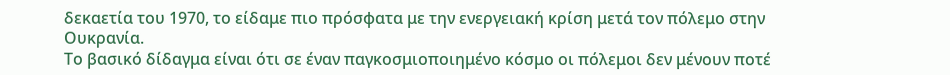δεκαετία του 1970, το είδαμε πιο πρόσφατα με την ενεργειακή κρίση μετά τον πόλεμο στην Ουκρανία.
Το βασικό δίδαγμα είναι ότι σε έναν παγκοσμιοποιημένο κόσμο οι πόλεμοι δεν μένουν ποτέ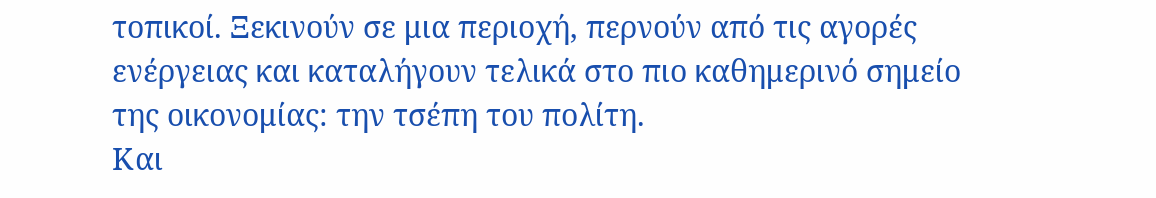τοπικοί. Ξεκινούν σε μια περιοχή, περνούν από τις αγορές ενέργειας και καταλήγουν τελικά στο πιο καθημερινό σημείο της οικονομίας: την τσέπη του πολίτη.
Και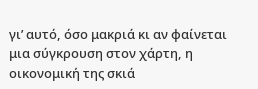γι’ αυτό, όσο μακριά κι αν φαίνεται μια σύγκρουση στον χάρτη, η οικονομική της σκιά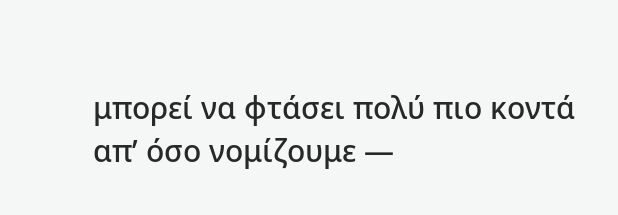μπορεί να φτάσει πολύ πιο κοντά απ’ όσο νομίζουμε —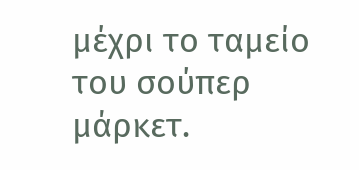μέχρι το ταμείο του σούπερ μάρκετ.